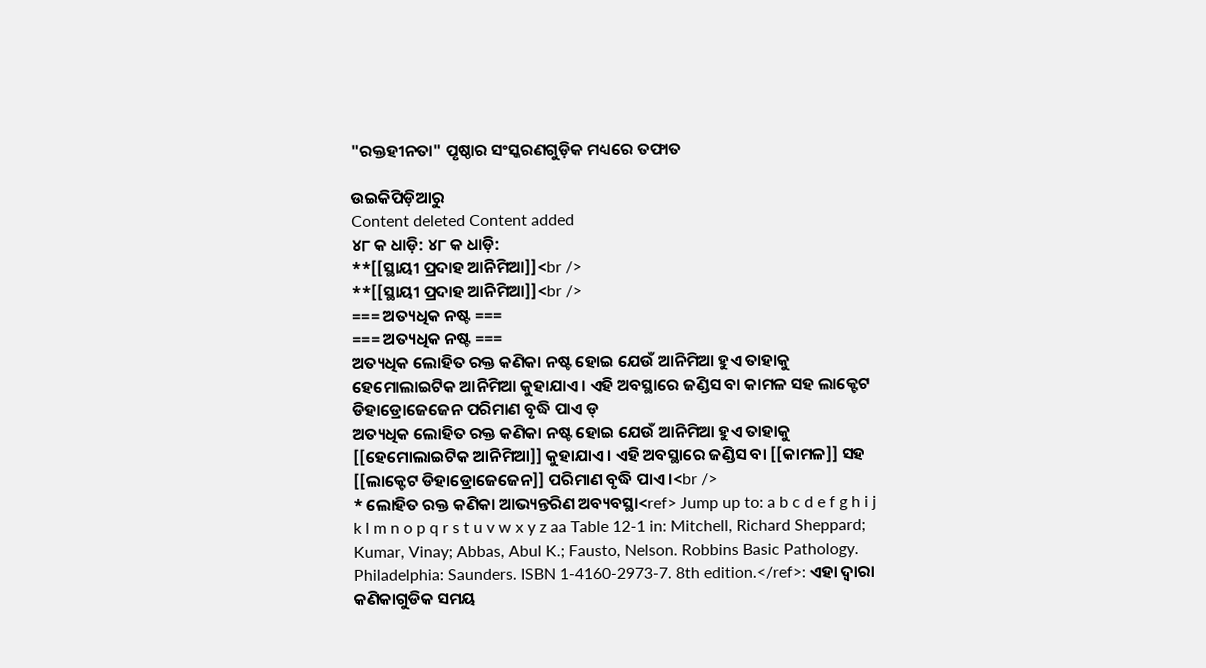"ରକ୍ତହୀନତା" ପୃଷ୍ଠାର ସଂସ୍କରଣ‌ଗୁଡ଼ିକ ମଧ୍ୟରେ ତଫାତ

ଉଇକିପିଡ଼ିଆ‌ରୁ
Content deleted Content added
୪୮ କ ଧାଡ଼ି: ୪୮ କ ଧାଡ଼ି:
**[[ସ୍ଥାୟୀ ପ୍ରଦାହ ଆନିମିଆ]]<br />
**[[ସ୍ଥାୟୀ ପ୍ରଦାହ ଆନିମିଆ]]<br />
=== ଅତ୍ୟଧିକ ନଷ୍ଟ ===
=== ଅତ୍ୟଧିକ ନଷ୍ଟ ===
ଅତ୍ୟଧିକ ଲୋହିତ ରକ୍ତ କଣିକା ନଷ୍ଟ ହୋଇ ଯେଉଁ ଆନିମିଆ ହୁଏ ତାହାକୁ ହେମୋଲାଇଟିକ ଆନିମିଆ କୁହାଯାଏ । ଏହି ଅବସ୍ଥାରେ ଜଣ୍ଡିସ ବା କାମଳ ସହ ଲାକ୍ଟେଟ ଡିହାଡ୍ରୋଜେଜେନ ପରିମାଣ ବୃଦ୍ଧି ପାଏ ଡ୍
ଅତ୍ୟଧିକ ଲୋହିତ ରକ୍ତ କଣିକା ନଷ୍ଟ ହୋଇ ଯେଉଁ ଆନିମିଆ ହୁଏ ତାହାକୁ [[ହେମୋଲାଇଟିକ ଆନିମିଆ]] କୁହାଯାଏ । ଏହି ଅବସ୍ଥାରେ ଜଣ୍ଡିସ ବା [[କାମଳ]] ସହ [[ଲାକ୍ଟେଟ ଡିହାଡ୍ରୋଜେଜେନ]] ପରିମାଣ ବୃଦ୍ଧି ପାଏ ।<br />
* ଲୋହିତ ରକ୍ତ କଣିକା ଆଭ୍ୟନ୍ତରିଣ ଅବ୍ୟବସ୍ଥା<ref> Jump up to: a b c d e f g h i j k l m n o p q r s t u v w x y z aa Table 12-1 in: Mitchell, Richard Sheppard; Kumar, Vinay; Abbas, Abul K.; Fausto, Nelson. Robbins Basic Pathology. Philadelphia: Saunders. ISBN 1-4160-2973-7. 8th edition.</ref>: ଏହା ଦ୍ଵାରା କଣିକାଗୁଡିକ ସମୟ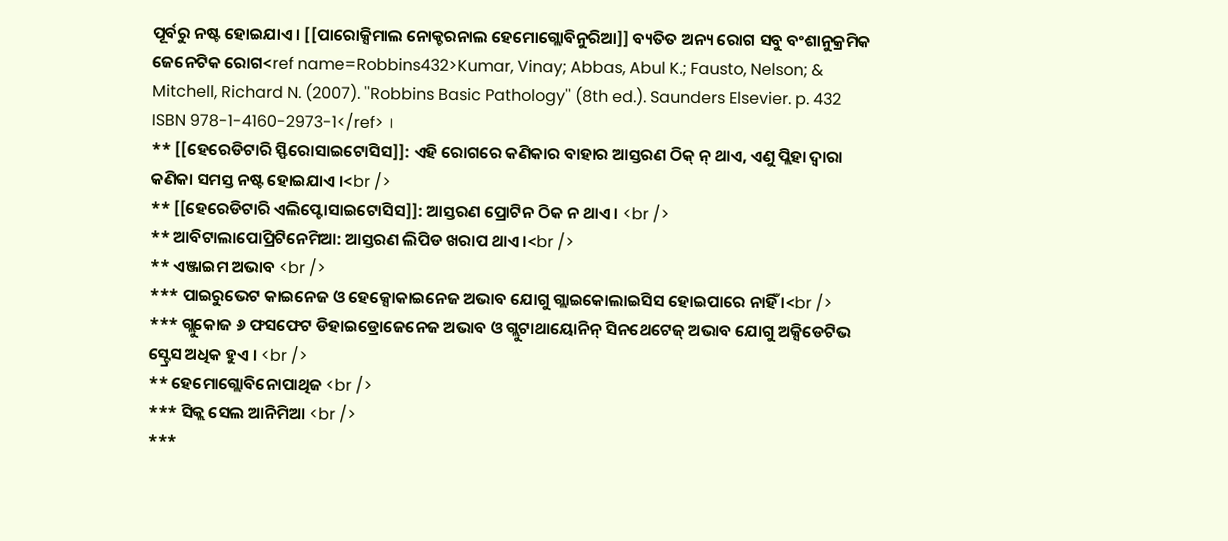ପୂର୍ବରୁ ନଷ୍ଟ ହୋଇଯାଏ । [[ପାରୋକ୍ସିମାଲ ନୋକ୍ଚରନାଲ ହେମୋଗ୍ଲୋବିନୁରିଆ]] ବ୍ୟତିତ ଅନ୍ୟ ରୋଗ ସବୁ ବଂଶାନୁକ୍ରମିକ ଜେନେଟିକ ରୋଗ<ref name=Robbins432>Kumar, Vinay; Abbas, Abul K.; Fausto, Nelson; & Mitchell, Richard N. (2007). ''Robbins Basic Pathology'' (8th ed.). Saunders Elsevier. p. 432 ISBN 978-1-4160-2973-1</ref> ।
** [[ହେରେଡିଟାରି ସ୍ଫିରୋସାଇଟୋସିସ]]: ଏହି ରୋଗରେ କଣିକାର ବାହାର ଆସ୍ତରଣ ଠିକ୍ ନ୍ ଥାଏ, ଏଣୁ ପ୍ଲିହା ଦ୍ଵାରା କଣିକା ସମସ୍ତ ନଷ୍ଟ ହୋଇଯାଏ ।<br />
** [[ହେରେଡିଟାରି ଏଲିପ୍ଟୋସାଇଟୋସିସ]]: ଆସ୍ତରଣ ପ୍ରୋଟିନ ଠିକ ନ ଥାଏ । <br />
** ଆବିଟାଲାପୋପ୍ରିଟିନେମିଆ: ଆସ୍ତରଣ ଲିପିଡ ଖରାପ ଥାଏ ।<br />
** ଏଞ୍ଜାଇମ ଅଭାବ <br />
*** ପାଇରୁଭେଟ କାଇନେଜ ଓ ହେକ୍ସୋକାଇନେଜ ଅଭାବ ଯୋଗୁ ଗ୍ଲାଇକୋଲାଇସିସ ହୋଇପାରେ ନାହିଁ ।<br />
*** ଗ୍ଲୁକୋଜ ୬ ଫସଫେଟ ଡିହାଇଡ୍ରୋଜେନେଜ ଅଭାବ ଓ ଗ୍ଲୁଟାଥାୟୋନିନ୍ ସିନଥେଟେଜ୍ ଅଭାବ ଯୋଗୁ ଅକ୍ସିଡେଟିଭ ସ୍ଟ୍ରେସ ଅଧିକ ହୁଏ । <br />
** ହେମୋଗ୍ଲୋବିନୋପାଥିଜ <br />
*** ସିକ୍ଲ ସେଲ ଆନିମିଆ <br />
***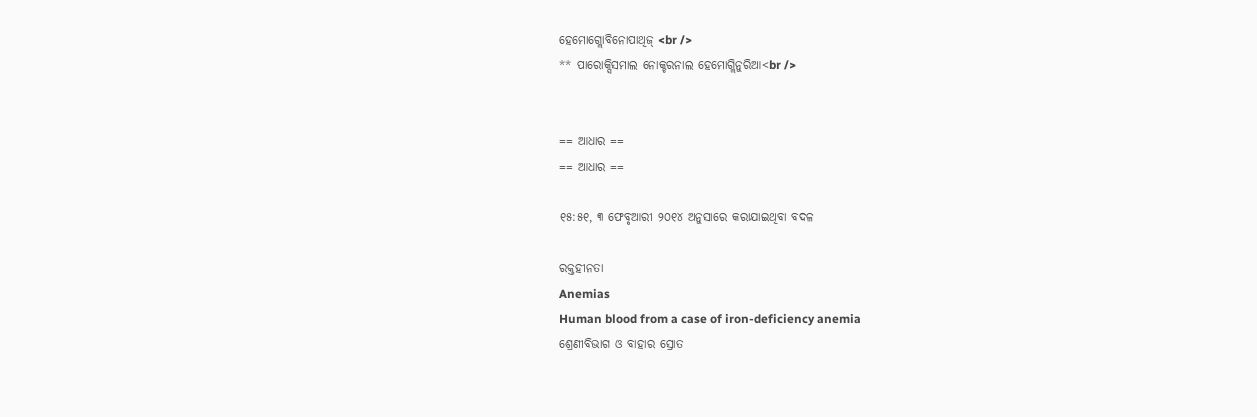ହେମୋଗ୍ଲୋବିନୋପାଥିଜ୍ <br />
** ପାରୋକ୍ସିସମାଲ ନୋକ୍ଚରନାଲ ହେମୋଗ୍ଲିନୁରିଆ<br />


== ଆଧାର ==
== ଆଧାର ==

୧୫:୫୧, ୩ ଫେବୃଆରୀ ୨୦୧୪ ଅନୁସାରେ କରାଯାଇଥିବା ବଦଳ

ରକ୍ତହୀନତା
Anemias
Human blood from a case of iron-deficiency anemia
ଶ୍ରେଣୀବିଭାଗ ଓ ବାହାର ସ୍ରୋତ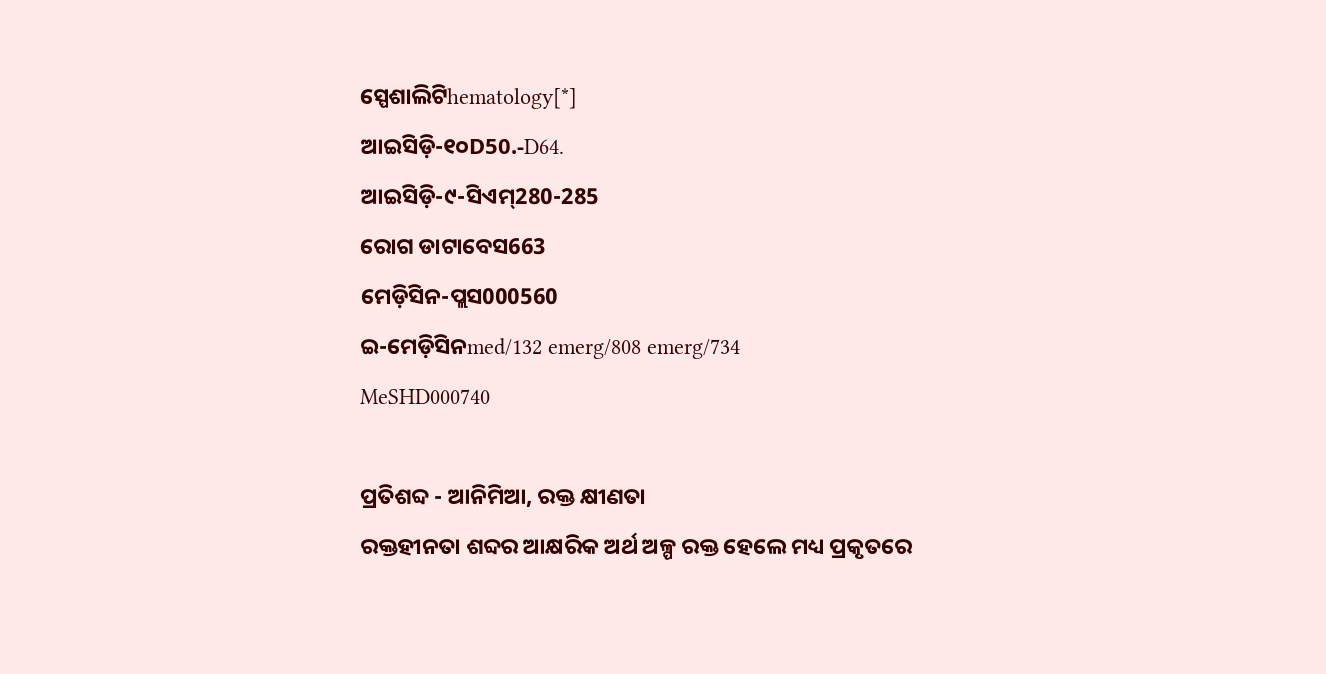ସ୍ପେଶାଲିଟିhematology[*]
ଆଇସିଡ଼ି-୧୦D50.-D64.
ଆଇସିଡ଼ି-୯-ସିଏମ୍280-285
ରୋଗ ଡାଟାବେସ663
ମେଡ଼ିସିନ-ପ୍ଲସ000560
ଇ-ମେଡ଼ିସିନmed/132 emerg/808 emerg/734
MeSHD000740

ପ୍ରତିଶବ୍ଦ - ଆନିମିଆ, ରକ୍ତ କ୍ଷୀଣତା
ରକ୍ତହୀନତା ଶବ୍ଦର ଆକ୍ଷରିକ ଅର୍ଥ ଅଳ୍ପ ରକ୍ତ ହେଲେ ମଧ୍ୟ ପ୍ରକୃତରେ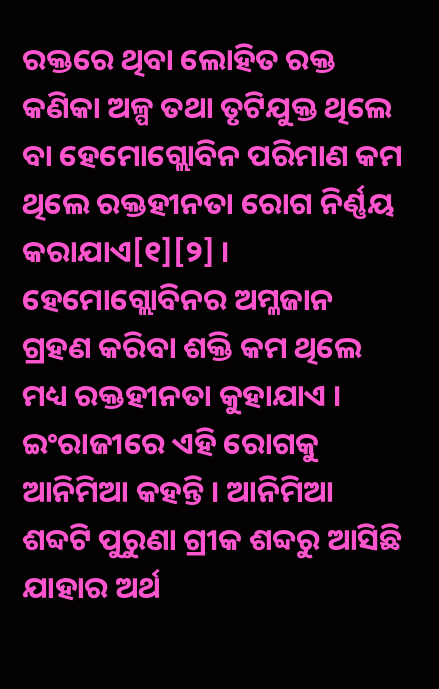ରକ୍ତରେ ଥିବା ଲୋହିତ ରକ୍ତ କଣିକା ଅଳ୍ପ ତଥା ତୃଟିଯୁକ୍ତ ଥିଲେ ବା ହେମୋଗ୍ଲୋବିନ ପରିମାଣ କମ ଥିଲେ ରକ୍ତହୀନତା ରୋଗ ନିର୍ଣ୍ଣୟ କରାଯାଏ[୧][୨] । ହେମୋଗ୍ଲୋବିନର ଅମ୍ଳଜାନ ଗ୍ରହଣ କରିବା ଶକ୍ତି କମ ଥିଲେ ମଧ୍ୟ ରକ୍ତହୀନତା କୁହାଯାଏ । ଇଂରାଜୀରେ ଏହି ରୋଗକୁ ଆନିମିଆ କହନ୍ତି । ଆନିମିଆ ଶବ୍ଦଟି ପୁରୁଣା ଗ୍ରୀକ ଶବ୍ଦରୁ ଆସିଛି ଯାହାର ଅର୍ଥ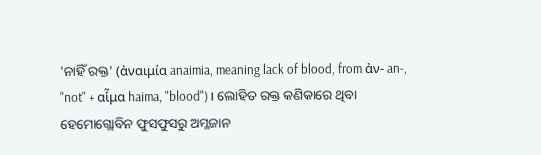'ନାହିଁ ରକ୍ତ' (ἀναιμία anaimia, meaning lack of blood, from ἀν- an-, "not" + αἷμα haima, "blood")। ଲୋହିତ ରକ୍ତ କଣିକାରେ ଥିବା ହେମୋଗ୍ଲୋବିନ ଫୁସଫୁସରୁ ଅମ୍ଳଜାନ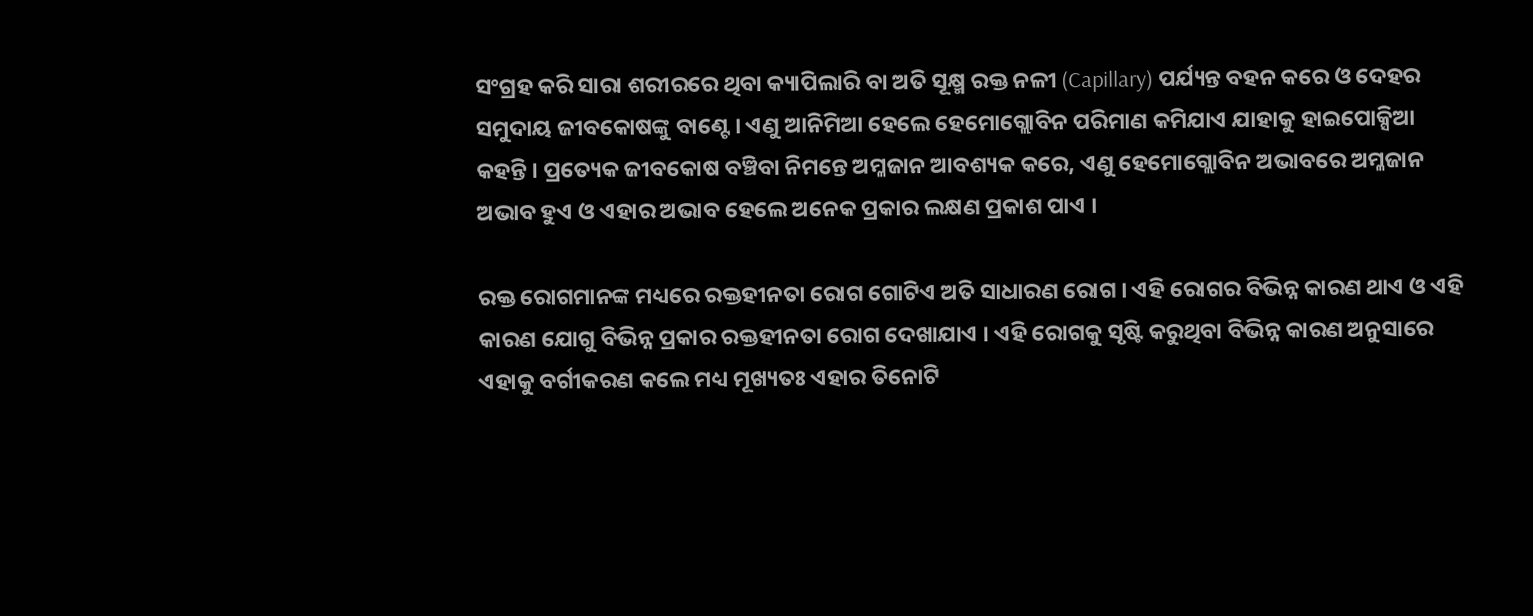ସଂଗ୍ରହ କରି ସାରା ଶରୀରରେ ଥିବା କ୍ୟାପିଲାରି ବା ଅତି ସୂକ୍ଷ୍ମ ରକ୍ତ ନଳୀ (Capillary) ପର୍ଯ୍ୟନ୍ତ ବହନ କରେ ଓ ଦେହର ସମୁଦାୟ ଜୀବକୋଷଙ୍କୁ ବାଣ୍ଟେ । ଏଣୁ ଆନିମିଆ ହେଲେ ହେମୋଗ୍ଲୋବିନ ପରିମାଣ କମିଯାଏ ଯାହାକୁ ହାଇପୋକ୍ସିଆ କହନ୍ତି । ପ୍ରତ୍ୟେକ ଜୀବକୋଷ ବଞ୍ଚିବା ନିମନ୍ତେ ଅମ୍ଳଜାନ ଆବଶ୍ୟକ କରେ, ଏଣୁ ହେମୋଗ୍ଲୋବିନ ଅଭାବରେ ଅମ୍ଳଜାନ ଅଭାବ ହୁଏ ଓ ଏହାର ଅଭାବ ହେଲେ ଅନେକ ପ୍ରକାର ଲକ୍ଷଣ ପ୍ରକାଶ ପାଏ ।

ରକ୍ତ ରୋଗମାନଙ୍କ ମଧ୍ୟରେ ରକ୍ତହୀନତା ରୋଗ ଗୋଟିଏ ଅତି ସାଧାରଣ ରୋଗ । ଏହି ରୋଗର ବିଭିନ୍ନ କାରଣ ଥାଏ ଓ ଏହି କାରଣ ଯୋଗୁ ବିଭିନ୍ନ ପ୍ରକାର ରକ୍ତହୀନତା ରୋଗ ଦେଖାଯାଏ । ଏହି ରୋଗକୁ ସୃଷ୍ଟି କରୁଥିବା ବିଭିନ୍ନ କାରଣ ଅନୁସାରେ ଏହାକୁ ବର୍ଗୀକରଣ କଲେ ମଧ୍ୟ ମୂଖ୍ୟତଃ ଏହାର ତିନୋଟି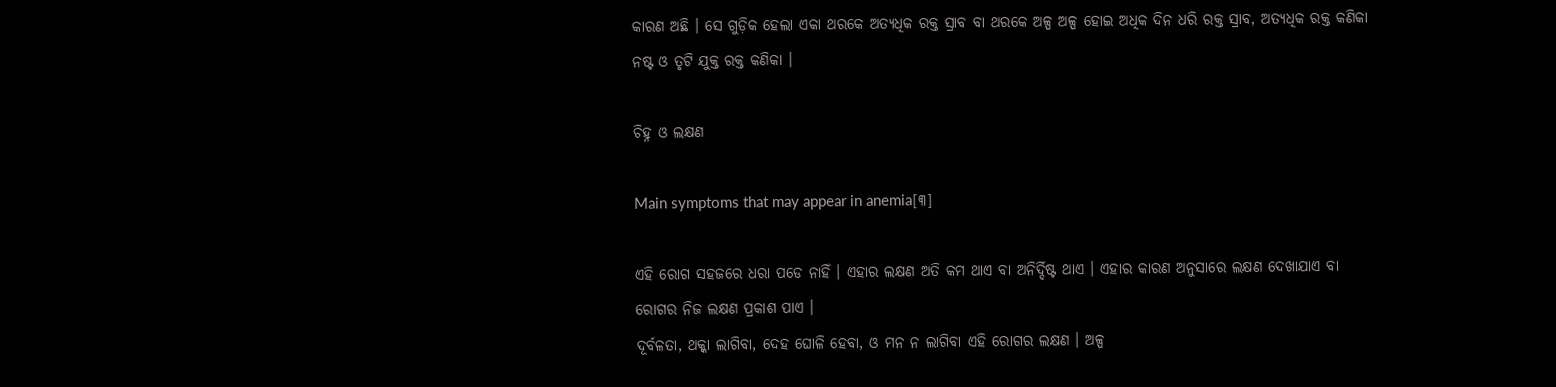କାରଣ ଅଛି । ସେ ଗୁଡ଼ିକ ହେଲା ଏକା ଥରକେ ଅତ୍ୟଧିକ ରକ୍ତ ସ୍ରାବ ବା ଥରକେ ଅଳ୍ପ ଅଳ୍ପ ହୋଇ ଅଧିକ ଦିନ ଧରି ରକ୍ତ ସ୍ରାବ, ଅତ୍ୟଧିକ ରକ୍ତ କଣିକା ନଷ୍ଟ ଓ ତୃଟି ଯୁକ୍ତ ରକ୍ତ କଣିକା ।

ଚିହ୍ନ ଓ ଲକ୍ଷଣ

Main symptoms that may appear in anemia[୩]

ଏହି ରୋଗ ସହଜରେ ଧରା ପଡେ ନାହିଁ । ଏହାର ଲକ୍ଷଣ ଅତି କମ ଥାଏ ବା ଅନିର୍ଦ୍ଦିଷ୍ଟ ଥାଏ । ଏହାର କାରଣ ଅନୁସାରେ ଲକ୍ଷଣ ଦେଖାଯାଏ ବା ରୋଗର ନିଜ ଲକ୍ଷଣ ପ୍ରକାଶ ପାଏ ।
ଦୂର୍ବଳତା, ଥକ୍କା ଲାଗିବା, ଦେହ ଘୋଳି ହେବା, ଓ ମନ ନ ଲାଗିବା ଏହି ରୋଗର ଲକ୍ଷଣ । ଅଳ୍ପ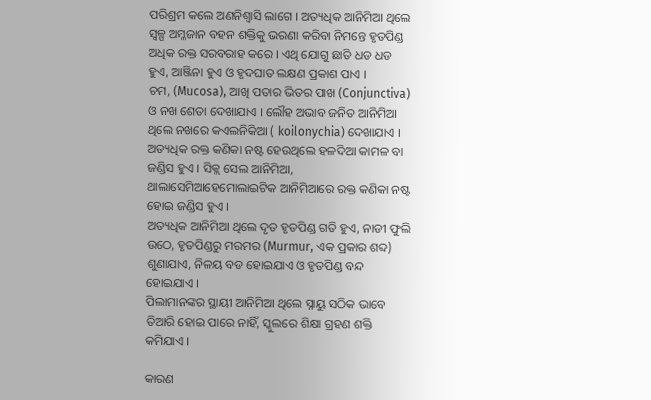ପରିଶ୍ରମ କଲେ ଅଣନିଶ୍ଵାସି ଲାଗେ । ଅତ୍ୟଧିକ ଆନିମିଆ ଥିଲେ ସ୍ଵଳ୍ପ ଅମ୍ଳଜାନ ବହନ ଶକ୍ତିକୁ ଭରଣା କରିବା ନିମନ୍ତେ ହୃତପିଣ୍ଡ ଅଧିକ ରକ୍ତ ସରବରାହ କରେ । ଏଥି ଯୋଗୁ ଛାତି ଧଡ ଧଡ ହୁଏ, ଆଞ୍ଜିନା ହୁଏ ଓ ହୃଦଘାତ ଲକ୍ଷଣ ପ୍ରକାଶ ପାଏ ।
ଚମ, (Mucosa), ଆଖି ପତାର ଭିତର ପାଖ (Conjunctiva) ଓ ନଖ ଶେତା ଦେଖାଯାଏ । ଲୌହ ଅଭାବ ଜନିତ ଆନିମିଆ ଥିଲେ ନଖରେ କଏଲନିକିଆ ( koilonychia) ଦେଖାଯାଏ । ଅତ୍ୟଧିକ ରକ୍ତ କଣିକା ନଷ୍ଟ ହେଉଥିଲେ ହଳଦିଆ କାମଳ ବା ଜଣ୍ଡିସ ହୁଏ । ସିକ୍ଲ ସେଲ ଆନିମିଆ, ଥାଲାସେମିଆହେମୋଲାଇଟିକ ଆନିମିଆରେ ରକ୍ତ କଣିକା ନଷ୍ଟ ହୋଇ ଜଣ୍ଡିସ ହୁଏ ।
ଅତ୍ୟଧିକ ଆନିମିଆ ଥିଲେ ଦୃତ ହୃତପିଣ୍ଡ ଗତି ହୁଏ, ନାଡୀ ଫୁଲି ଉଠେ, ହୃତପିଣ୍ଡରୁ ମରମର (Murmur, ଏକ ପ୍ରକାର ଶବ୍ଦ) ଶୁଣାଯାଏ, ନିଳୟ ବଡ ହୋଇଯାଏ ଓ ହୃତପିଣ୍ଡ ବନ୍ଦ ହୋଇଯାଏ ।
ପିଲାମାନଙ୍କର ସ୍ଥାୟୀ ଆନିମିଆ ଥିଲେ ସ୍ନାୟୁ ସଠିକ ଭାବେ ତିଆରି ହୋଇ ପାରେ ନାହିଁ, ସ୍କୁଲରେ ଶିକ୍ଷା ଗ୍ରହଣ ଶକ୍ତି କମିଯାଏ ।

କାରଣ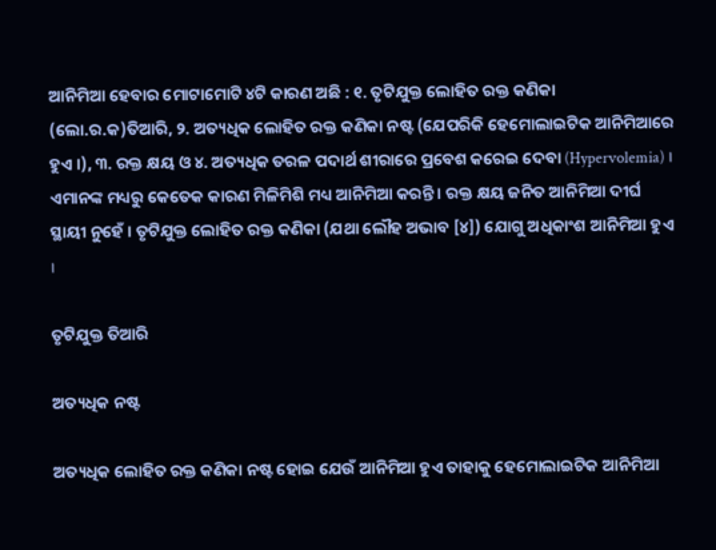ଆନିମିଆ ହେବାର ମୋଟାମୋଟି ୪ଟି କାରଣ ଅଛି : ୧. ତୃଟିଯୁକ୍ତ ଲୋହିତ ରକ୍ତ କଣିକା (ଲୋ.ର.କ)ତିଆରି, ୨. ଅତ୍ୟଧିକ ଲୋହିତ ରକ୍ତ କଣିକା ନଷ୍ଟ (ଯେପରିକି ହେମୋଲାଇଟିକ ଆନିମିଆରେ ହୁଏ ।), ୩. ରକ୍ତ କ୍ଷୟ ଓ ୪. ଅତ୍ୟଧିକ ତରଳ ପଦାର୍ଥ ଶୀରାରେ ପ୍ରବେଶ କରେଇ ଦେବା (Hypervolemia) । ଏମାନଙ୍କ ମଧ୍ୟରୁ କେତେକ କାରଣ ମିଳିମିଶି ମଧ୍ୟ ଆନିମିଆ କରନ୍ତି । ରକ୍ତ କ୍ଷୟ ଜନିତ ଆନିମିଆ ଦୀର୍ଘ ସ୍ଥାୟୀ ନୁହେଁ । ତୃଟିଯୁକ୍ତ ଲୋହିତ ରକ୍ତ କଣିକା (ଯଥା ଲୌହ ଅଭାବ [୪]) ଯୋଗୁ ଅଧିକାଂଶ ଆନିମିଆ ହୁଏ ।

ତୃଟିଯୁକ୍ତ ତିଆରି

ଅତ୍ୟଧିକ ନଷ୍ଟ

ଅତ୍ୟଧିକ ଲୋହିତ ରକ୍ତ କଣିକା ନଷ୍ଟ ହୋଇ ଯେଉଁ ଆନିମିଆ ହୁଏ ତାହାକୁ ହେମୋଲାଇଟିକ ଆନିମିଆ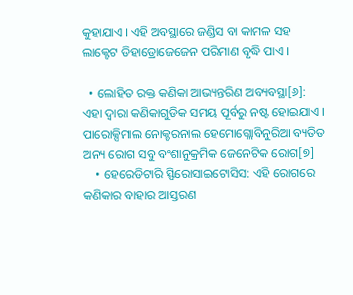କୁହାଯାଏ । ଏହି ଅବସ୍ଥାରେ ଜଣ୍ଡିସ ବା କାମଳ ସହ ଲାକ୍ଟେଟ ଡିହାଡ୍ରୋଜେଜେନ ପରିମାଣ ବୃଦ୍ଧି ପାଏ ।

  • ଲୋହିତ ରକ୍ତ କଣିକା ଆଭ୍ୟନ୍ତରିଣ ଅବ୍ୟବସ୍ଥା[୬]: ଏହା ଦ୍ଵାରା କଣିକାଗୁଡିକ ସମୟ ପୂର୍ବରୁ ନଷ୍ଟ ହୋଇଯାଏ । ପାରୋକ୍ସିମାଲ ନୋକ୍ଚରନାଲ ହେମୋଗ୍ଲୋବିନୁରିଆ ବ୍ୟତିତ ଅନ୍ୟ ରୋଗ ସବୁ ବଂଶାନୁକ୍ରମିକ ଜେନେଟିକ ରୋଗ[୭]
    • ହେରେଡିଟାରି ସ୍ଫିରୋସାଇଟୋସିସ: ଏହି ରୋଗରେ କଣିକାର ବାହାର ଆସ୍ତରଣ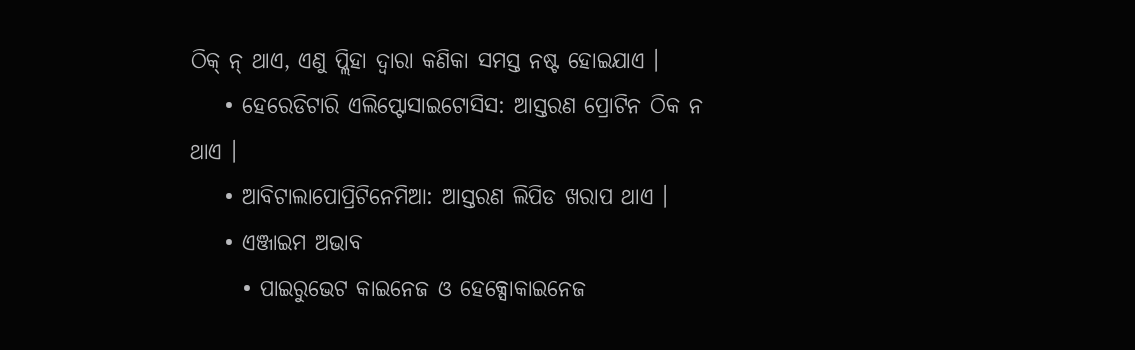ଠିକ୍ ନ୍ ଥାଏ, ଏଣୁ ପ୍ଲିହା ଦ୍ଵାରା କଣିକା ସମସ୍ତ ନଷ୍ଟ ହୋଇଯାଏ ।
    • ହେରେଡିଟାରି ଏଲିପ୍ଟୋସାଇଟୋସିସ: ଆସ୍ତରଣ ପ୍ରୋଟିନ ଠିକ ନ ଥାଏ ।
    • ଆବିଟାଲାପୋପ୍ରିଟିନେମିଆ: ଆସ୍ତରଣ ଲିପିଡ ଖରାପ ଥାଏ ।
    • ଏଞ୍ଜାଇମ ଅଭାବ
      • ପାଇରୁଭେଟ କାଇନେଜ ଓ ହେକ୍ସୋକାଇନେଜ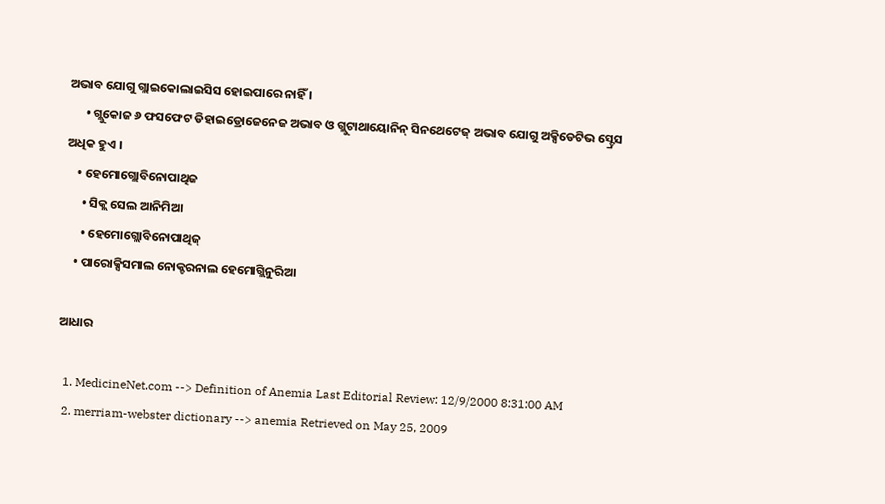ଅଭାବ ଯୋଗୁ ଗ୍ଲାଇକୋଲାଇସିସ ହୋଇପାରେ ନାହିଁ ।
      • ଗ୍ଲୁକୋଜ ୬ ଫସଫେଟ ଡିହାଇଡ୍ରୋଜେନେଜ ଅଭାବ ଓ ଗ୍ଲୁଟାଥାୟୋନିନ୍ ସିନଥେଟେଜ୍ ଅଭାବ ଯୋଗୁ ଅକ୍ସିଡେଟିଭ ସ୍ଟ୍ରେସ ଅଧିକ ହୁଏ ।
    • ହେମୋଗ୍ଲୋବିନୋପାଥିଜ
      • ସିକ୍ଲ ସେଲ ଆନିମିଆ
      • ହେମୋଗ୍ଲୋବିନୋପାଥିଜ୍
    • ପାରୋକ୍ସିସମାଲ ନୋକ୍ଚରନାଲ ହେମୋଗ୍ଲିନୁରିଆ

ଆଧାର

  1. MedicineNet.com --> Definition of Anemia Last Editorial Review: 12/9/2000 8:31:00 AM
  2. merriam-webster dictionary --> anemia Retrieved on May 25, 2009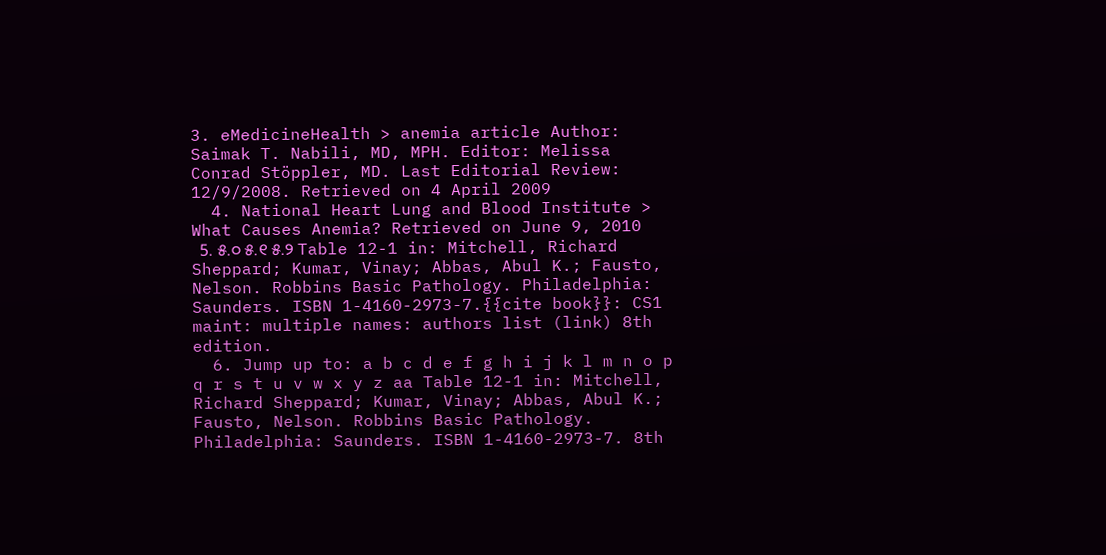3. eMedicineHealth > anemia article Author: Saimak T. Nabili, MD, MPH. Editor: Melissa Conrad Stöppler, MD. Last Editorial Review: 12/9/2008. Retrieved on 4 April 2009
  4. National Heart Lung and Blood Institute > What Causes Anemia? Retrieved on June 9, 2010
  5. ୫.୦ ୫.୧ ୫.୨ Table 12-1 in: Mitchell, Richard Sheppard; Kumar, Vinay; Abbas, Abul K.; Fausto, Nelson. Robbins Basic Pathology. Philadelphia: Saunders. ISBN 1-4160-2973-7.{{cite book}}: CS1 maint: multiple names: authors list (link) 8th edition.
  6. Jump up to: a b c d e f g h i j k l m n o p q r s t u v w x y z aa Table 12-1 in: Mitchell, Richard Sheppard; Kumar, Vinay; Abbas, Abul K.; Fausto, Nelson. Robbins Basic Pathology. Philadelphia: Saunders. ISBN 1-4160-2973-7. 8th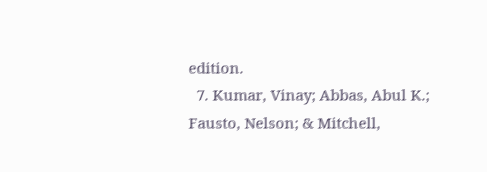edition.
  7. Kumar, Vinay; Abbas, Abul K.; Fausto, Nelson; & Mitchell,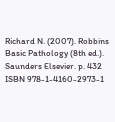Richard N. (2007). Robbins Basic Pathology (8th ed.). Saunders Elsevier. p. 432 ISBN 978-1-4160-2973-1